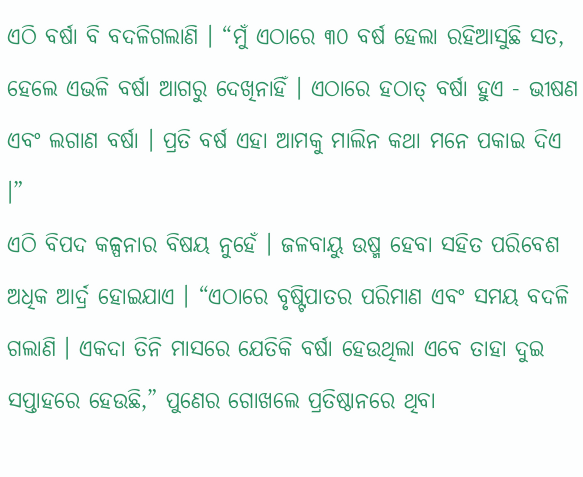ଏଠି ବର୍ଷା ବି ବଦଳିଗଲାଣି । “ମୁଁ ଏଠାରେ ୩୦ ବର୍ଷ ହେଲା ରହିଆସୁଛି ସତ, ହେଲେ ଏଭଳି ବର୍ଷା ଆଗରୁ ଦେଖିନାହିଁ । ଏଠାରେ ହଠାତ୍ ବର୍ଷା ହୁଏ - ଭୀଷଣ ଏବଂ ଲଗାଣ ବର୍ଷା । ପ୍ରତି ବର୍ଷ ଏହା ଆମକୁ ମାଲିନ କଥା ମନେ ପକାଇ ଦିଏ ।”
ଏଠି ବିପଦ କଳ୍ପନାର ବିଷୟ ନୁହେଁ । ଜଳବାୟୁ ଉଷ୍ମ ହେବା ସହିତ ପରିବେଶ ଅଧିକ ଆର୍ଦ୍ର ହୋଇଯାଏ । “ଏଠାରେ ବୃଷ୍ଟିପାତର ପରିମାଣ ଏବଂ ସମୟ ବଦଳି ଗଲାଣି । ଏକଦା ତିନି ମାସରେ ଯେତିକି ବର୍ଷା ହେଉଥିଲା ଏବେ ତାହା ଦୁଇ ସପ୍ତାହରେ ହେଉଛି,” ପୁଣେର ଗୋଖଲେ ପ୍ରତିଷ୍ଠାନରେ ଥିବା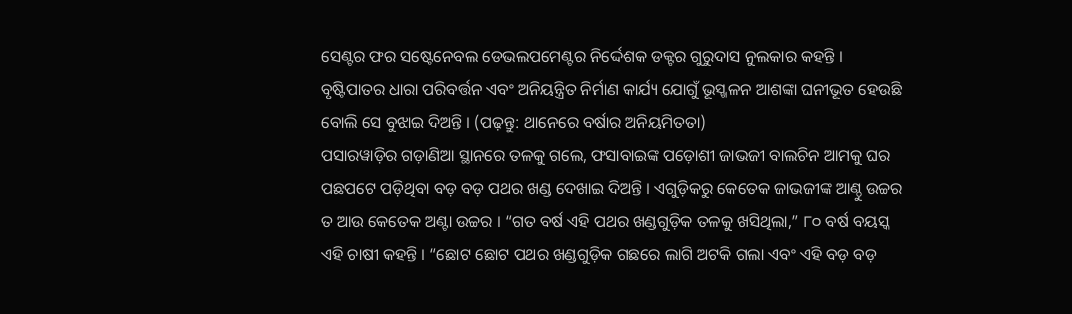ସେଣ୍ଟର ଫର ସଷ୍ଟେନେବଲ ଡେଭଲପମେଣ୍ଟର ନିର୍ଦ୍ଦେଶକ ଡକ୍ଟର ଗୁରୁଦାସ ନୁଲକାର କହନ୍ତି । ବୃଷ୍ଟିପାତର ଧାରା ପରିବର୍ତ୍ତନ ଏବଂ ଅନିୟନ୍ତ୍ରିତ ନିର୍ମାଣ କାର୍ଯ୍ୟ ଯୋଗୁଁ ଭୂସ୍ଖଳନ ଆଶଙ୍କା ଘନୀଭୂତ ହେଉଛି ବୋଲି ସେ ବୁଝାଇ ଦିଅନ୍ତି । (ପଢ଼ନ୍ତୁ: ଥାନେରେ ବର୍ଷାର ଅନିୟମିତତା)
ପସାରୱାଡ଼ିର ଗଡ଼ାଣିଆ ସ୍ଥାନରେ ତଳକୁ ଗଲେ, ଫସାବାଇଙ୍କ ପଡ଼ୋଶୀ ଜାଭଜୀ ବାଲଚିନ ଆମକୁ ଘର ପଛପଟେ ପଡ଼ିଥିବା ବଡ଼ ବଡ଼ ପଥର ଖଣ୍ଡ ଦେଖାଇ ଦିଅନ୍ତି । ଏଗୁଡ଼ିକରୁ କେତେକ ଜାଭଜୀଙ୍କ ଆଣ୍ଠୁ ଉଚ୍ଚର ତ ଆଉ କେତେକ ଅଣ୍ଟା ଉଚ୍ଚର । “ଗତ ବର୍ଷ ଏହି ପଥର ଖଣ୍ଡଗୁଡ଼ିକ ତଳକୁ ଖସିଥିଲା,” ୮୦ ବର୍ଷ ବୟସ୍କ ଏହି ଚାଷୀ କହନ୍ତି । “ଛୋଟ ଛୋଟ ପଥର ଖଣ୍ଡଗୁଡ଼ିକ ଗଛରେ ଲାଗି ଅଟକି ଗଲା ଏବଂ ଏହି ବଡ଼ ବଡ଼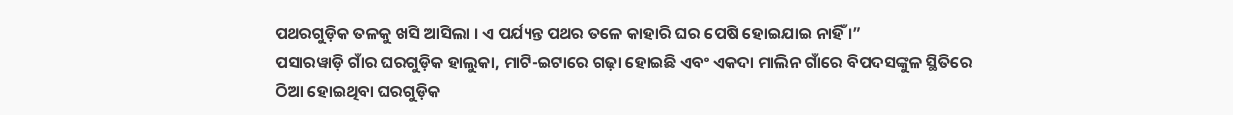ପଥରଗୁଡ଼ିକ ତଳକୁ ଖସି ଆସିଲା । ଏ ପର୍ଯ୍ୟନ୍ତ ପଥର ତଳେ କାହାରି ଘର ପେଷି ହୋଇଯାଇ ନାହିଁ ।”
ପସାରୱାଡ଼ି ଗାଁର ଘରଗୁଡ଼ିକ ହାଲୁକା, ମାଟି-ଇଟାରେ ଗଢ଼ା ହୋଇଛି ଏବଂ ଏକଦା ମାଲିନ ଗାଁରେ ବିପଦସଙ୍କୁଳ ସ୍ଥିତିରେ ଠିଆ ହୋଇଥିବା ଘରଗୁଡ଼ିକ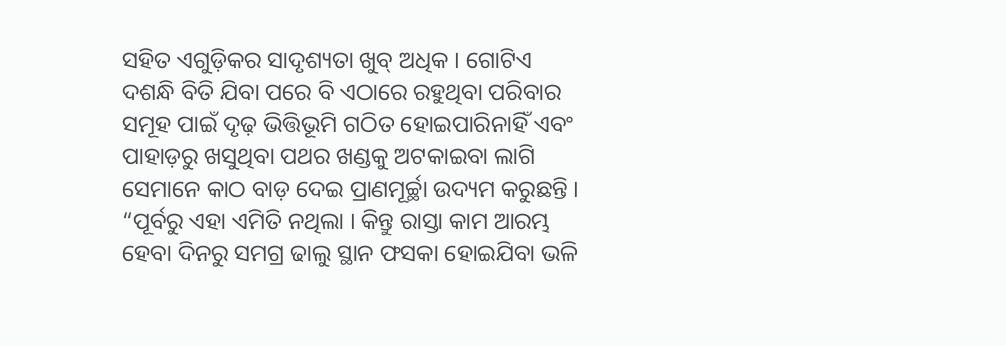ସହିତ ଏଗୁଡ଼ିକର ସାଦୃଶ୍ୟତା ଖୁବ୍ ଅଧିକ । ଗୋଟିଏ ଦଶନ୍ଧି ବିତି ଯିବା ପରେ ବି ଏଠାରେ ରହୁଥିବା ପରିବାର ସମୂହ ପାଇଁ ଦୃଢ଼ ଭିତ୍ତିଭୂମି ଗଠିତ ହୋଇପାରିନାହିଁ ଏବଂ ପାହାଡ଼ରୁ ଖସୁଥିବା ପଥର ଖଣ୍ଡକୁ ଅଟକାଇବା ଲାଗି ସେମାନେ କାଠ ବାଡ଼ ଦେଇ ପ୍ରାଣମୂର୍ଚ୍ଛା ଉଦ୍ୟମ କରୁଛନ୍ତି ।
“ପୂର୍ବରୁ ଏହା ଏମିତି ନଥିଲା । କିନ୍ତୁ ରାସ୍ତା କାମ ଆରମ୍ଭ ହେବା ଦିନରୁ ସମଗ୍ର ଢାଲୁ ସ୍ଥାନ ଫସକା ହୋଇଯିବା ଭଳି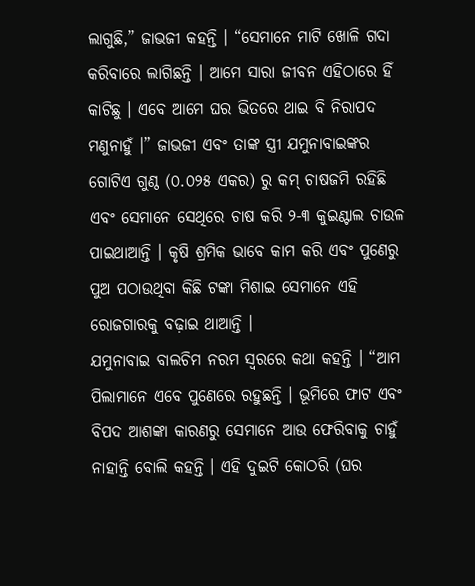ଲାଗୁଛି,” ଜାଭଜୀ କହନ୍ତି । “ସେମାନେ ମାଟି ଖୋଳି ଗଦା କରିବାରେ ଲାଗିଛନ୍ତି । ଆମେ ସାରା ଜୀବନ ଏହିଠାରେ ହିଁ କାଟିଛୁ । ଏବେ ଆମେ ଘର ଭିତରେ ଥାଇ ବି ନିରାପଦ ମଣୁନାହୁଁ ।” ଜାଭଜୀ ଏବଂ ତାଙ୍କ ସ୍ତ୍ରୀ ଯମୁନାବାଇଙ୍କର ଗୋଟିଏ ଗୁଣ୍ଠ (୦.୦୨୫ ଏକର) ରୁ କମ୍ ଚାଷଜମି ରହିଛି ଏବଂ ସେମାନେ ସେଥିରେ ଚାଷ କରି ୨-୩ କୁଇଣ୍ଟାଲ ଚାଉଳ ପାଇଥାଆନ୍ତି । କୃଷି ଶ୍ରମିକ ଭାବେ କାମ କରି ଏବଂ ପୁଣେରୁ ପୁଅ ପଠାଉଥିବା କିଛି ଟଙ୍କା ମିଶାଇ ସେମାନେ ଏହି ରୋଜଗାରକୁ ବଢ଼ାଇ ଥାଆନ୍ତି ।
ଯମୁନାବାଇ ବାଲଚିମ ନରମ ସ୍ୱରରେ କଥା କହନ୍ତି । “ଆମ ପିଲାମାନେ ଏବେ ପୁଣେରେ ରହୁଛନ୍ତି । ଭୂମିରେ ଫାଟ ଏବଂ ବିପଦ ଆଶଙ୍କା କାରଣରୁ ସେମାନେ ଆଉ ଫେରିବାକୁ ଚାହୁଁ ନାହାନ୍ତି ବୋଲି କହନ୍ତି । ଏହି ଦୁଇଟି କୋଠରି (ଘର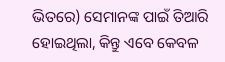ଭିତରେ) ସେମାନଙ୍କ ପାଇଁ ତିଆରି ହୋଇଥିଲା, କିନ୍ତୁ ଏବେ କେବଳ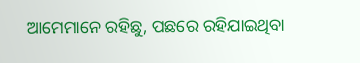ଆମେମାନେ ରହିଛୁ, ପଛରେ ରହିଯାଇଥିବା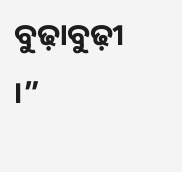ବୁଢ଼ାବୁଢ଼ୀ ।”